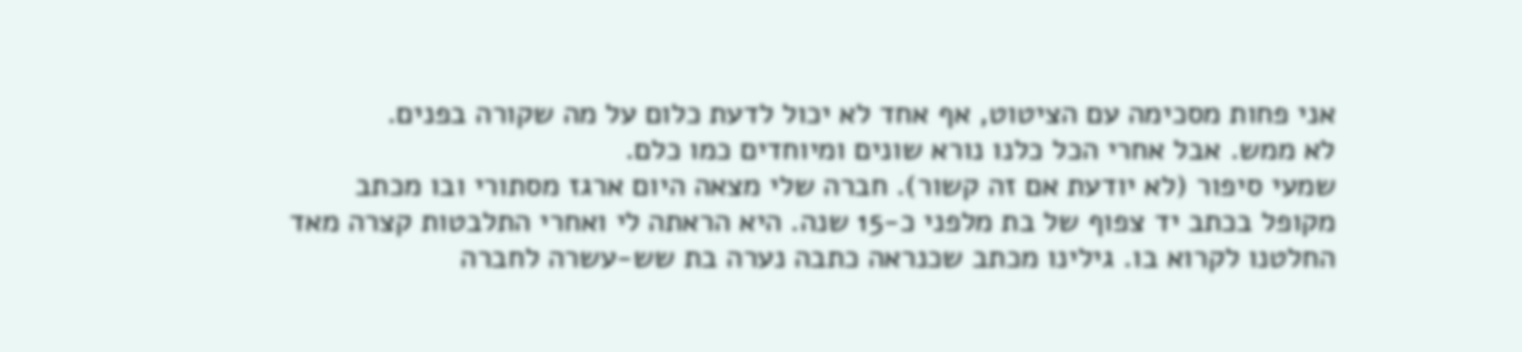אני פחות מסכימה עם הציטוט, אף אחד לא יכול לדעת כלום על מה שקורה בפנים.
לא ממש. אבל אחרי הכל כלנו נורא שונים ומיוחדים כמו כלם.
שמעי סיפור (לא יודעת אם זה קשור). חברה שלי מצאה היום ארגז מסתורי ובו מכתב מקופל בכתב יד צפוף של בת מלפני כ-15 שנה. היא הראתה לי ואחרי התלבטות קצרה מאד החלטנו לקרוא בו. גילינו מכתב שכנראה כתבה נערה בת שש-עשרה לחברה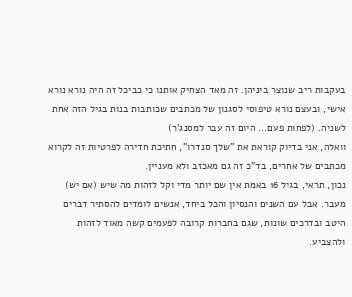בעקבות ריב שנוצר ביניהן. זה מאד הצחיק אותנו כי כביכל זה היה נורא נורא אישי, ובעצם נורא טיפוסי לסגנון של מכתבים שכותבות בנות בגיל הזה אחת לשניה. (לפחות פעם... היום זה עבר למסנג'ר)
וואלה, אני בדיוק קוראת את "שלך סנדרו", חתיכת חדירה לפרטיות זה לקרוא מכתבים של אחרים, בד"כ זה גם מאכזב ולא מעניין.
נכון, תראי, בגיל 16 באמת אין שם יותר מדי וקל לזהות מה שיש (אם יש) מעבר. אבל עם השנים והנסיון והכל ביחד, אנשים לומדים להסתיר דברים היטב ובדרכים שונות, שגם בחברות קרובה לפעמים קשה מאוד לזהות ולהצביע.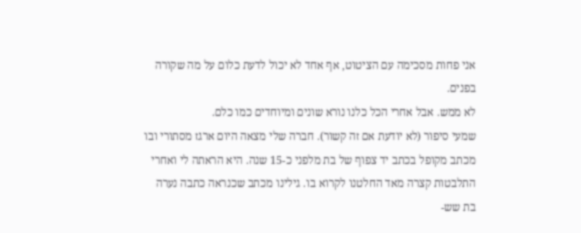אני פחות מסכימה עם הציטוט, אף אחד לא יכול לדעת כלום על מה שקורה בפנים.
לא ממש. אבל אחרי הכל כלנו נורא שונים ומיוחדים כמו כלם.
שמעי סיפור (לא יודעת אם זה קשור). חברה שלי מצאה היום ארגז מסתורי ובו מכתב מקופל בכתב יד צפוף של בת מלפני כ-15 שנה. היא הראתה לי ואחרי התלבטות קצרה מאד החלטנו לקרוא בו. גילינו מכתב שכנראה כתבה נערה בת שש-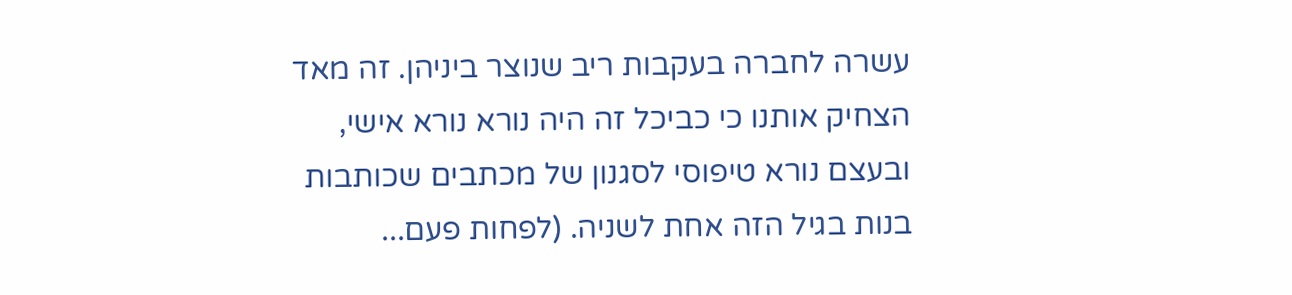עשרה לחברה בעקבות ריב שנוצר ביניהן. זה מאד הצחיק אותנו כי כביכל זה היה נורא נורא אישי, ובעצם נורא טיפוסי לסגנון של מכתבים שכותבות בנות בגיל הזה אחת לשניה. (לפחות פעם...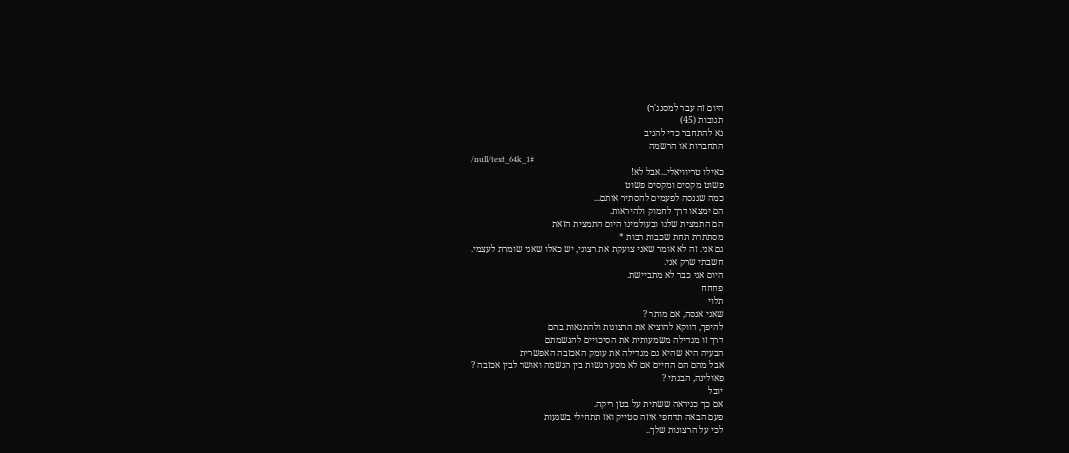היום זה עבר למסנג'ר)
תגובות (45)
נא להתחבר כדי להגיב
התחברות או הרשמה
/null/text_64k_1#
כאילו טריוויאלי...אבל לא!
פשוט מקסים ומקסים פשוט
כמה שננסה לפעמים להסתיר אותם...
הם ימצאו דרך לחמוק ולהיראות.
הם התמצית שלנו ובעולמינו היום התמצית הזאת
מסתתרת תחת שכבות רבות *
גם אני. זה לא אומר שאני צועקת את רצוני, יש כאלו שאני שומרת לעצמי.
חשבתי שרק אני.
היום אני כבר לא מתביישת.
פחחח
תלוי
שאני אנסה, אם מותר ?
להיפך, דווקא להוציא את הרצונות ולהתגאות בהם
דרך זו מגדילה משמעותית את הסיכויים להגשמתם
הבעיה היא שהיא גם מגדילה את עומק האכזבה האפשרית
אבל מהם הם החיים אם לא מסע רגשות בין הגשמה ואושר לבין אכזבה ?
פאולינה, הבנתי ?
יובל
אם כך כניראה ששתית על בטן ריקה.
פעם הבאה תדחפי איזה סטייק ואז תתחילי בשגעות
לכי על הרצונות שלך..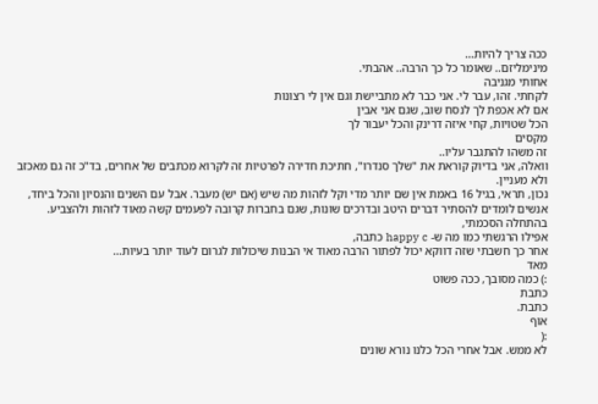ככה צריך להיות...
מינימליזם.. שאומר כל כך הרבה.. אהבתי.
אחותי מגניבה
לקחתי. זהו, עבר לי. אני כבר לא מתביישת וגם אין לי רצונות
אם לא אכפת לך לנסח שוב, שגם אני אבין
הכל שטויות, קחי איזה דרינק והכל יעבור לך
מקסים
זה משהו להתגבר עליו..
וואלה, אני בדיוק קוראת את "שלך סנדרו", חתיכת חדירה לפרטיות זה לקרוא מכתבים של אחרים, בד"כ זה גם מאכזב ולא מעניין.
נכון, תראי, בגיל 16 באמת אין שם יותר מדי וקל לזהות מה שיש (אם יש) מעבר. אבל עם השנים והנסיון והכל ביחד, אנשים לומדים להסתיר דברים היטב ובדרכים שונות, שגם בחברות קרובה לפעמים קשה מאוד לזהות ולהצביע.
בהתחלה הסכמתי,
אפילו הרגשתי כמו מה ש- happy c כתבה,
אחר כך חשבתי שזה דווקא יכול לפתור הרבה מאוד אי הבנות שיכולות לגרום לעוד יותר בעיות...
מאד
:) כמה מסובך, ככה פשוט
כתבת
כתבת.
אוף
:(
לא ממש. אבל אחרי הכל כלנו נורא שונים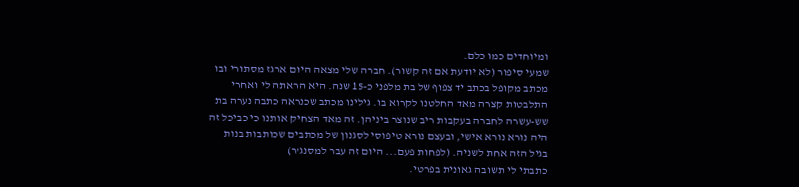ומיוחדים כמו כלם.
שמעי סיפור (לא יודעת אם זה קשור). חברה שלי מצאה היום ארגז מסתורי ובו מכתב מקופל בכתב יד צפוף של בת מלפני כ-15 שנה. היא הראתה לי ואחרי התלבטות קצרה מאד החלטנו לקרוא בו. גילינו מכתב שכנראה כתבה נערה בת שש-עשרה לחברה בעקבות ריב שנוצר ביניהן. זה מאד הצחיק אותנו כי כביכל זה היה נורא נורא אישי, ובעצם נורא טיפוסי לסגנון של מכתבים שכותבות בנות בגיל הזה אחת לשניה. (לפחות פעם... היום זה עבר למסנג'ר)
כתבתי לי תשובה גאונית בפרטי.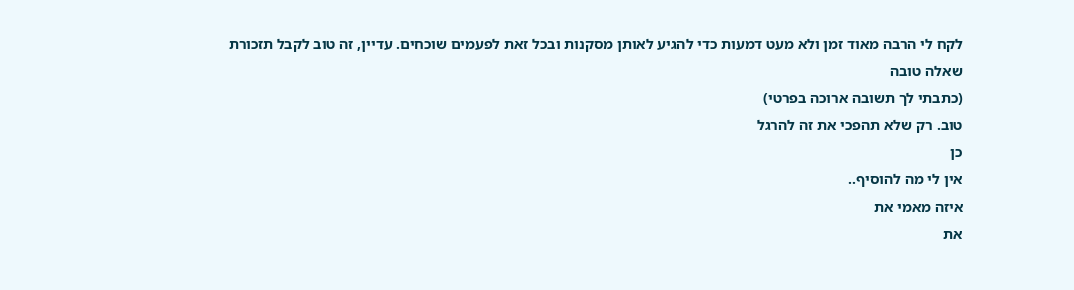לקח לי הרבה מאוד זמן ולא מעט דמעות כדי להגיע לאותן מסקנות ובכל זאת לפעמים שוכחים. עדיין, זה טוב לקבל תזכורת
שאלה טובה
(כתבתי לך תשובה ארוכה בפרטי)
טוב. רק שלא תהפכי את זה להרגל
כן
אין לי מה להוסיף..
איזה מאמי את
את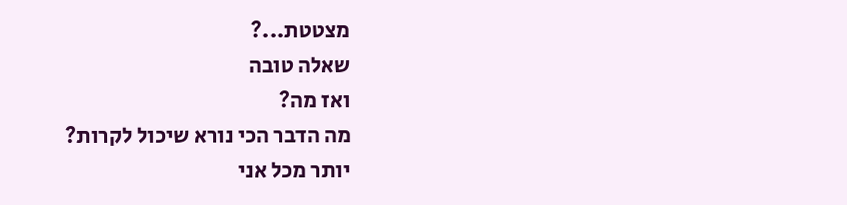מצטטת...?
שאלה טובה
ואז מה?
מה הדבר הכי נורא שיכול לקרות?
יותר מכל אני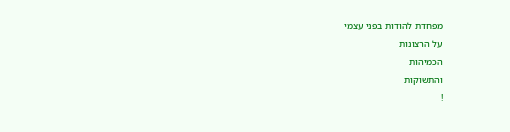מפחדת להודות בפני עצמי
על הרצונות
הכמיהות
והתשוקות
!